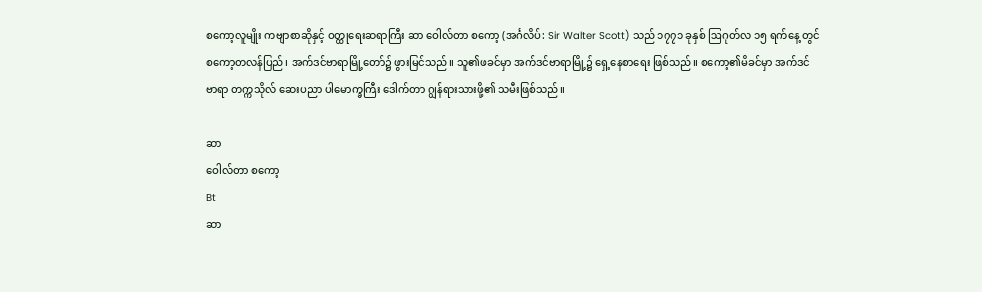စကော့လူမျိုး ကဗျာစာဆိုနှင့် ဝတ္ထုရေးဆရာကြီး ဆာ ဝေါလ်တာ စကော့ (အင်္ဂလိပ်: Sir Walter Scott) သည် ၁၇၇၁ ခုနှစ် ဩဂုတ်လ ၁၅ ရက်နေ့ တွင် စကော့တလန်ပြည်၊ အက်ဒင်ဗာရာမြို့တော်၌ ဖွားမြင်သည်။ သူ၏ဖခင်မှာ အက်ဒင်ဗာရာမြို့၌ ရှေ့နေစာရေး ဖြစ်သည်။ စကော့၏မိခင်မှာ အက်ဒင်ဗာရာ တက္ကသိုလ် ဆေးပညာ ပါမောက္ခကြီး ဒေါက်တာ ဂျွန်ရားသားဖို့၏ သမီးဖြစ်သည်။

ဆာ
ဝေါလ်တာ စကော့
Bt
ဆာ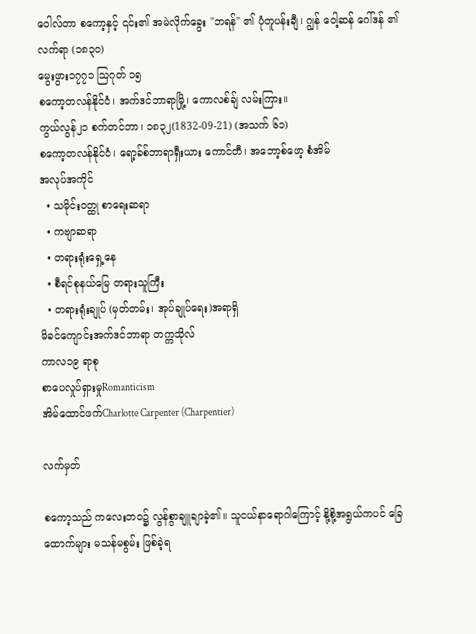ဝေါလ်တာ စကော့နှင့် ၎င်း၏ အမဲလိုက်ခွေး "ဘရန်" ၏ ပုံတူပန်းချီ၊ ဂျွန် ဝေါ့ဆန် ဂေါ်ဒန် ၏ လက်ရာ (၁၈၃၀)
မွေးဖွား၁၇၇၁ ဩဂုတ် ၁၅
စကော့တလန်နိုင်ငံ၊ အက်ဒင်ဘာရာမြို့၊ ကောလစ်ချ် လမ်းကြား။
ကွယ်လွန်၂၁ စက်တင်ဘာ၊ ၁၈၃၂(1832-09-21) (အသက် ၆၁)
စကော့တလန်နိုင်ငံ၊ ရော့ခ်စ်ဘာရာရှီးယား ကောင်တီ၊ အဘော့စ်ဖော့ စံအိမ်
အလုပ်အကိုင်
  • သမိုင်းဝတ္ထု စာရေးဆရာ
  • ကဗျာဆရာ
  • တရားရုံးရှေ့နေ
  • စီရင်စုနယ်မြေ တရားသူကြီး
  • တရားရုံးချုပ် (မှတ်တမ်း၊ အုပ်ချုပ်ရေး)အရာရှိ
မိခင်ကျောင်းအက်ဒင်ဘာရာ တက္ကသိုလ်
ကာလ၁၉ ရာစု
စာပေလှုပ်ရှားမှုRomanticism
အိမ်ထောင်ဖက်Charlotte Carpenter (Charpentier)

လက်မှတ်

စကော့သည် ကလေးဘဝ၌ လွန်စွာချူချာခဲ့၏။ သူငယ်နာရောဂါကြောင့် နို့စို့အရွယ်ကပင် ခြေထောက်များ မသန်မစွမ်း ဖြစ်ခဲ့ရ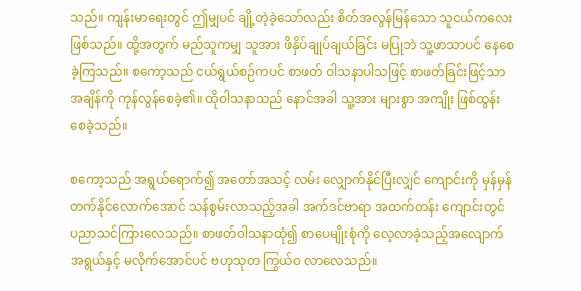သည်။ ကျန်းမာရေးတွင် ဤမျှပင် ချို့တဲ့ခဲ့သော်လည်း စိတ်အလွန်မြန်သော သူငယ်ကလေးဖြစ်သည်။ ထို့အတွက် မည်သူကမျှ သူအား ဖိနှိပ်ချုပ်ချယ်ခြင်း မပြုဘဲ သူ့ဖာသာပင် နေစေခဲ့ကြသည်။ စကော့သည် ငယ်ရွယ်စဉ်ကပင် စာဖတ် ဝါသနာပါသဖြင့် စာဖတ်ခြင်းဖြင့်သာ အချိန်ကို ကုန်လွန်စေခဲ့၏။ ထိုဝါသနာသည် နောင်အခါ သူ့အား များစွာ အကျိုး ဖြစ်ထွန်းစေခဲ့သည်။

စကော့သည် အရွယ်ရောက်၍ အတော်အသင့် လမ်း လျှောက်နိုင်ပြီးလျှင် ကျောင်းကို မှန်မှန်တက်နိုင်လောက်အောင် သန်စွမ်းလာသည့်အခါ အက်ဒင်ဗာရာ အထက်တန်း ကျောင်းတွင် ပညာသင်ကြားလေသည်။ စာဖတ်ဝါသနာထုံ၍ စာပေမျိုးစုံကို လေ့လာခဲ့သည့်အလျောက် အရွယ်နှင့် မလိုက်အောင်ပင် ဗဟုသုတ ကြွယ်ဝ လာလေသည်။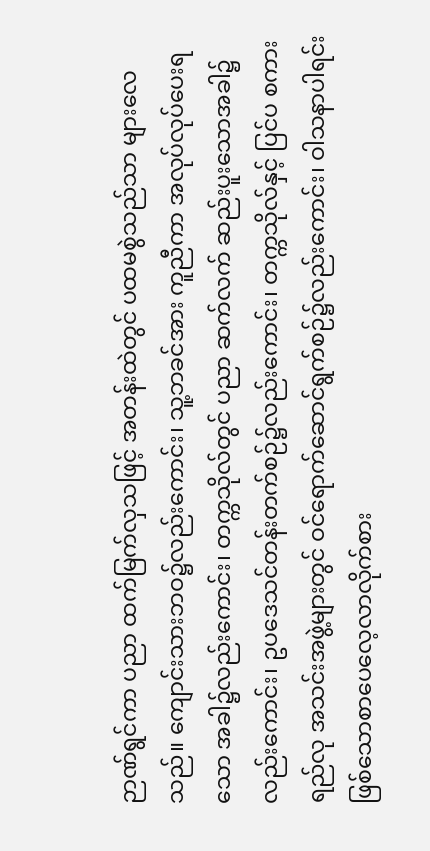ဉာဏ်ရွင်ကာ ပညာ ထက်မြက်လှသဖြင့် အတန်းထဲတွင် ပထမစွဲသည်သာ များလေသည်။ ကျောင်းသားဘဝ၌လည်းကောင်း၊ သူ့ဘခင်အား ကူညီကာ အလုပ်လုပ်ပေးရသော အခါ၌လည်းကောင်း၊ တက္ကသိုလ်တွင် ပညာ ဆက်လက် ဆည်းပူးသောအခါ၌ လည်းကောင်း၊ ဥပဒေသင်တန်းတက်စဉ်၌လည်းကောင်း၊ တက္ကသိုလ်နှင့် ပြင်ပ စကားရည်လု အသင်းအဖွဲ့များတွင် ဝင်ရောက်ဆောင်ရွက်စဉ်၌လည်းကောင်း၊ ဝါသနာပါရင်းဖြစ်သောစာပေလေ့လာလိုက်စား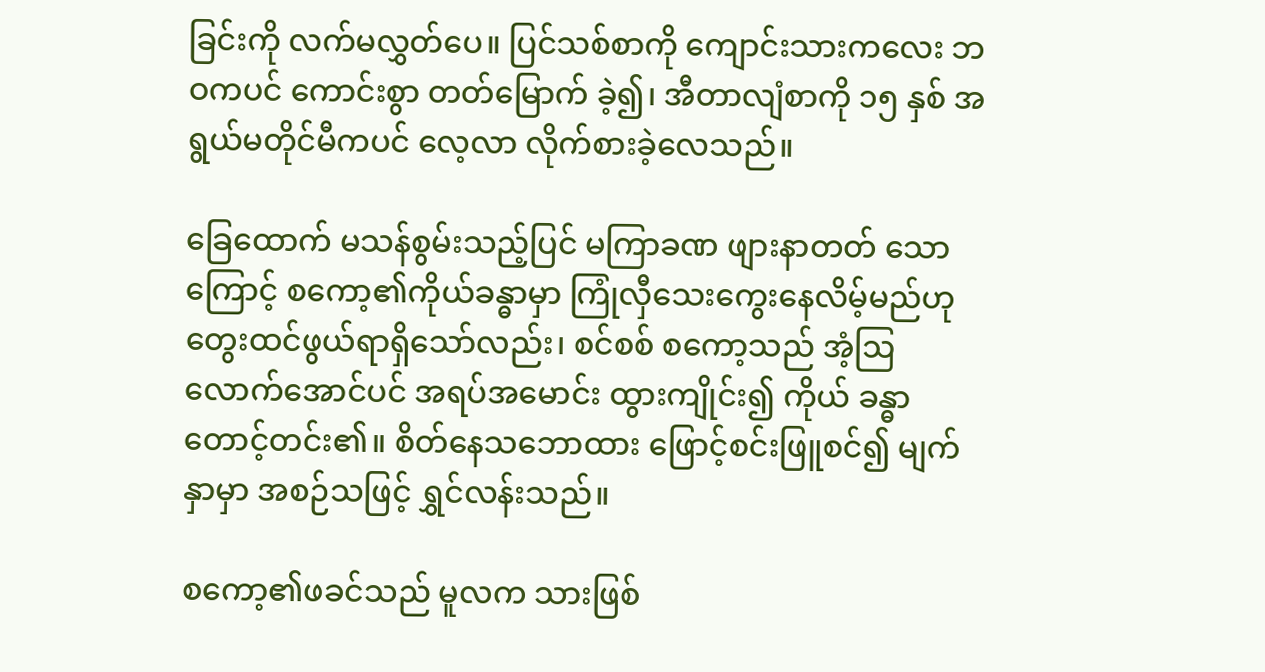ခြင်းကို လက်မလွှတ်ပေ။ ပြင်သစ်စာကို ကျောင်းသားကလေး ဘဝကပင် ကောင်းစွာ တတ်မြောက် ခဲ့၍၊ အီတာလျံစာကို ၁၅ နှစ် အရွယ်မတိုင်မီကပင် လေ့လာ လိုက်စားခဲ့လေသည်။

ခြေထောက် မသန်စွမ်းသည့်ပြင် မကြာခဏ ဖျားနာတတ် သောကြောင့် စကော့၏ကိုယ်ခန္ဓာမှာ ကြုံလှီသေးကွေးနေလိမ့်မည်ဟု တွေးထင်ဖွယ်ရာရှိသော်လည်း၊ စင်စစ် စကော့သည် အံ့ဩလောက်အောင်ပင် အရပ်အမောင်း ထွားကျိုင်း၍ ကိုယ် ခန္ဓာတောင့်တင်း၏။ စိတ်နေသဘောထား ဖြောင့်စင်းဖြူစင်၍ မျက်နှာမှာ အစဉ်သဖြင့် ရွှင်လန်းသည်။

စကော့၏ဖခင်သည် မူလက သားဖြစ်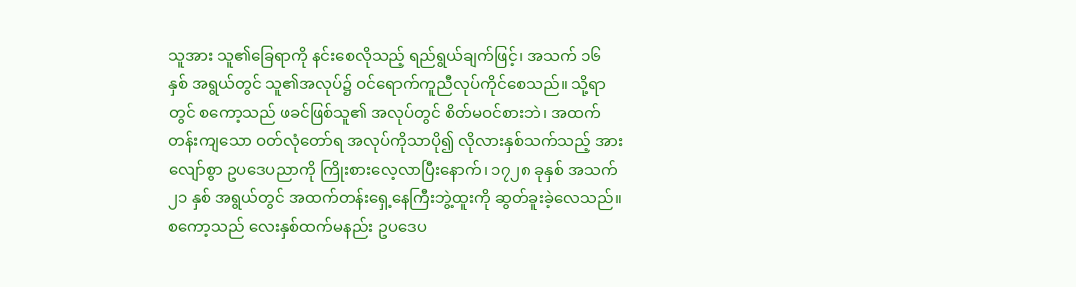သူအား သူ၏ခြေရာကို နင်းစေလိုသည့် ရည်ရွယ်ချက်ဖြင့်၊ အသက် ၁၆ နှစ် အရွယ်တွင် သူ၏အလုပ်၌ ဝင်ရောက်ကူညီလုပ်ကိုင်စေသည်။ သို့ရာတွင် စကော့သည် ဖခင်ဖြစ်သူ၏ အလုပ်တွင် စိတ်မဝင်စားဘဲ၊ အထက်တန်းကျသော ဝတ်လုံတော်ရ အလုပ်ကိုသာပို၍ လိုလားနှစ်သက်သည့် အားလျော်စွာ ဥပဒေပညာကို ကြိုးစားလေ့လာပြီးနောက်၊ ၁၇၂၈ ခုနှစ် အသက် ၂၁ နှစ် အရွယ်တွင် အထက်တန်းရှေ့နေကြီးဘွဲ့ထူးကို ဆွတ်ခူးခဲ့လေသည်။ စကော့သည် လေးနှစ်ထက်မနည်း ဥပဒေပ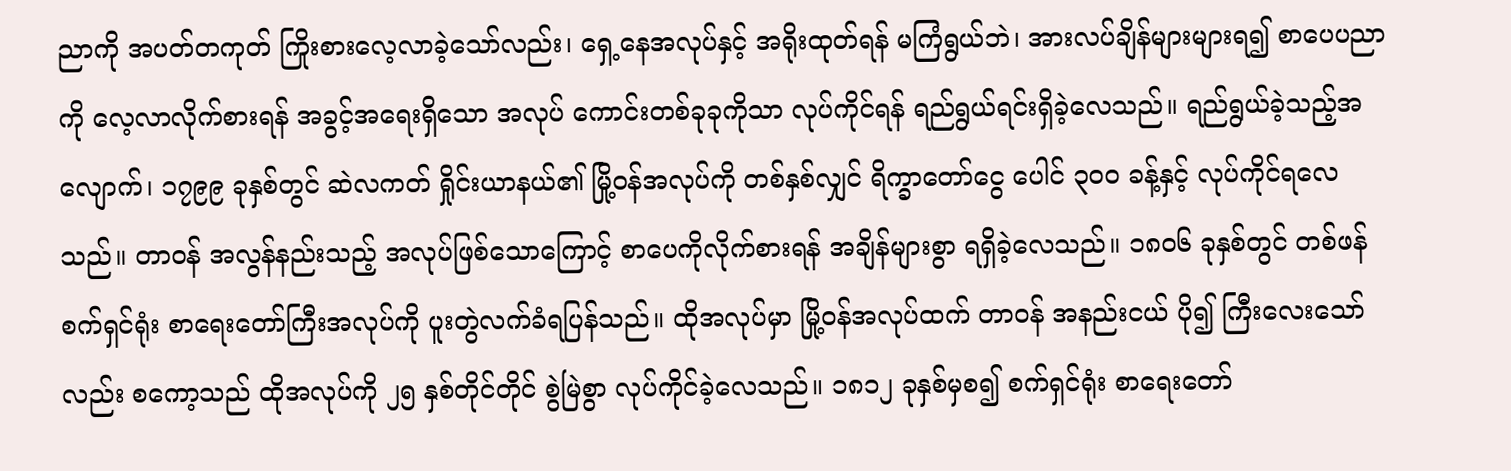ညာကို အပတ်တကုတ် ကြိုးစားလေ့လာခဲ့သော်လည်း၊ ရှေ့နေအလုပ်နှင့် အရိုးထုတ်ရန် မကြံရွယ်ဘဲ၊ အားလပ်ချိန်များများရ၍ စာပေပညာကို လေ့လာလိုက်စားရန် အခွင့်အရေးရှိသော အလုပ် ကောင်းတစ်ခုခုကိုသာ လုပ်ကိုင်ရန် ရည်ရွယ်ရင်းရှိခဲ့လေသည်။ ရည်ရွယ်ခဲ့သည့်အလျောက်၊ ၁၇၉၉ ခုနှစ်တွင် ဆဲလကတ် ရှိုင်းယာနယ်၏ မြို့ဝန်အလုပ်ကို တစ်နှစ်လျှင် ရိက္ခာတော်ငွေ ပေါင် ၃ဝဝ ခန့်နှင့် လုပ်ကိုင်ရလေသည်။ တာဝန် အလွန်နည်းသည့် အလုပ်ဖြစ်သောကြောင့် စာပေကိုလိုက်စားရန် အချိန်များစွာ ရရှိခဲ့လေသည်။ ၁၈ဝ၆ ခုနှစ်တွင် တစ်ဖန် စက်ရှင်ရုံး စာရေးတော်ကြီးအလုပ်ကို ပူးတွဲလက်ခံရပြန်သည်။ ထိုအလုပ်မှာ မြို့ဝန်အလုပ်ထက် တာဝန် အနည်းငယ် ပို၍ ကြီးလေးသော်လည်း စကော့သည် ထိုအလုပ်ကို ၂၅ နှစ်တိုင်တိုင် စွဲမြဲစွာ လုပ်ကိုင်ခဲ့လေသည်။ ၁၈၁၂ ခုနှစ်မှစ၍ စက်ရှင်ရုံး စာရေးတော်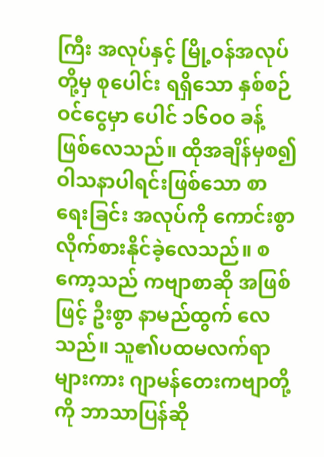ကြီး အလုပ်နှင့် မြို့ဝန်အလုပ်တို့မှ စုပေါင်း ရရှိသော နှစ်စဉ်ဝင်ငွေမှာ ပေါင် ၁၆ဝဝ ခန့် ဖြစ်လေသည်။ ထိုအချိန်မှစ၍ ဝါသနာပါရင်းဖြစ်သော စာရေးခြင်း အလုပ်ကို ကောင်းစွာ လိုက်စားနိုင်ခဲ့လေသည်။ စကော့သည် ကဗျာစာဆို အဖြစ်ဖြင့် ဦးစွာ နာမည်ထွက် လေသည်။ သူ၏ပထမလက်ရာများကား ဂျာမန်တေးကဗျာတို့ကို ဘာသာပြန်ဆို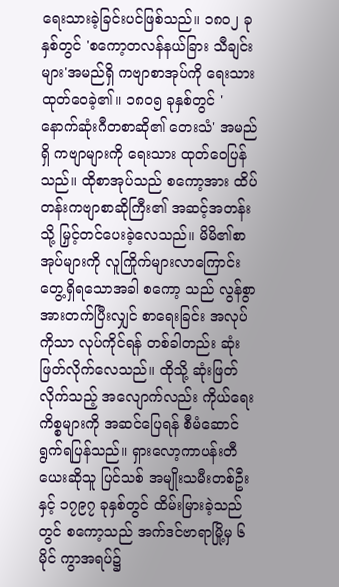ရေးသားခဲ့ခြင်းပင်ဖြစ်သည်။ ၁၈ဝ၂ ခုနှစ်တွင် 'စကော့တလန်နယ်ခြား သီချင်းများ'အမည်ရှိ ကဗျာစာအုပ်ကို ရေးသားထုတ်ဝေခဲ့၏။ ၁၈ဝ၅ ခုနှစ်တွင် 'နောက်ဆုံးဂီတစာဆို၏ တေးသံ' အမည်ရှိ ကဗျာများကို ရေးသား ထုတ်ဝေပြန် သည်။ ထိုစာအုပ်သည် စကော့အား ထိပ်တန်းကဗျာစာဆိုကြီး၏ အဆင့်အတန်းသို့ မြှင့်တင်ပေးခဲ့လေသည်။ မိမိ၏စာအုပ်များကို လူကြိုက်များလာကြောင်း တွေ့ရှိရသောအခါ စကော့ သည် လွန်စွာ အားတက်ပြီးလျှင် စာရေးခြင်း အလုပ်ကိုသာ လုပ်ကိုင်ရန် တစ်ခါတည်း ဆုံးဖြတ်လိုက်လေသည်။ ထိုသို့ ဆုံးဖြတ်လိုက်သည့် အလျောက်လည်း ကိုယ်ရေးကိစ္စများကို အဆင်ပြေရန် စီမံဆောင်ရွက်ရပြန်သည်။ ရှားလော့ကာပန်းတီယေးဆိုသူ ပြင်သစ် အမျိုးသမီးတစ်ဦးနှင့် ၁၇၉၇ ခုနှစ်တွင် ထိမ်းမြားခဲ့သည်တွင် စကော့သည် အက်ဒင်ဗာရာမြို့မှ ၆ မိုင် ကွာအရပ်၌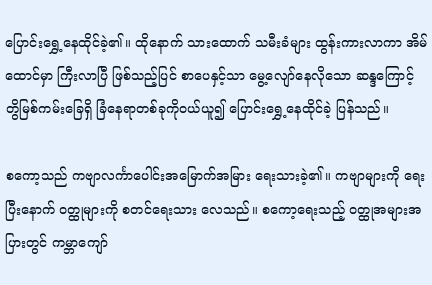ပြောင်းရွှေ့နေထိုင်ခဲ့၏။ ထိုနောက် သားထောက် သမီးခံများ ထွန်းကားလာကာ အိမ်ထောင်မှာ ကြီးလာပြီ ဖြစ်သည့်ပြင် စာပေနှင့်သာ မွေ့လျော်နေလိုသော ဆန္ဒကြောင့် တွိမြစ်ကမ်းခြေရှိ ခြံနေရာတစ်ခုကိုဝယ်ယူ၍ ပြောင်းရွှေ့နေထိုင်ခဲ့ ပြန်သည်။

စကော့သည် ကဗျာလင်္ကာပေါင်းအမြောက်အမြား ရေးသားခဲ့၏။ ကဗျာများကို ရေးပြီးနောက် ဝတ္ထုများကို စတင်ရေးသား လေသည်။ စကော့ရေးသည့် ဝတ္ထုအများအပြားတွင် ကမ္ဘာကျော်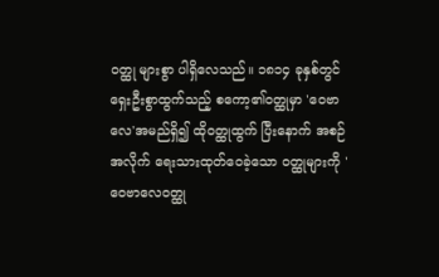ဝတ္ထု များစွာ ပါရှိလေသည်။ ၁၈၁၄ ခုနှစ်တွင် ရှေးဦးစွာထွက်သည့် စကော့၏ဝတ္ထုမှာ 'ဝေဗာလေ'အမည်ရှိ၍ ထိုဝတ္ထုထွက် ပြီးနောက် အစဉ်အလိုက် ရေးသားထုတ်ဝေခဲ့သော ဝတ္ထုများကို 'ဝေဗာလေဝတ္ထု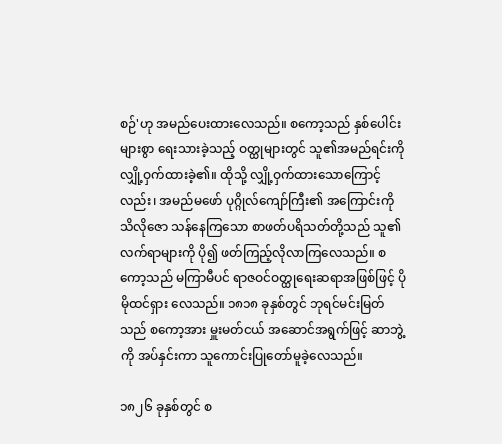စဉ်'ဟု အမည်ပေးထားလေသည်။ စကော့သည် နှစ်ပေါင်းများစွာ ရေးသားခဲ့သည့် ဝတ္ထုများတွင် သူ၏အမည်ရင်းကို လျှို့ဝှက်ထားခဲ့၏။ ထိုသို့ လျှို့ဝှက်ထားသောကြောင့်လည်း၊ အမည်မဖော် ပုဂ္ဂိုလ်ကျော်ကြီး၏ အကြောင်းကို သိလိုဇော သန်နေကြသော စာဖတ်ပရိသတ်တို့သည် သူ၏ လက်ရာများကို ပို၍ ဖတ်ကြည့်လိုလာကြလေသည်။ စကော့သည် မကြာမီပင် ရာဇဝင်ဝတ္ထုရေးဆရာအဖြစ်ဖြင့် ပိုမိုထင်ရှား လေသည်။ ၁၈၁၈ ခုနှစ်တွင် ဘုရင်မင်းမြတ်သည် စကော့အား မှူးမတ်ငယ် အဆောင်အရွက်ဖြင့် ဆာဘွဲ့ကို အပ်နှင်းကာ သူကောင်းပြုတော်မူခဲ့လေသည်။

၁၈၂၆ ခုနှစ်တွင် စ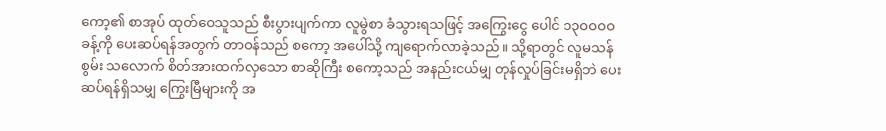ကော့၏ စာအုပ် ထုတ်ဝေသူသည် စီးပွားပျက်ကာ လူမွဲစာ ခံသွားရသဖြင့် အကြွေးငွေ ပေါင် ၁၃ဝဝဝဝ ခန့်ကို ပေးဆပ်ရန်အတွက် တာဝန်သည် စကော့ အပေါ်သို့ ကျရောက်လာခဲ့သည်။ သို့ရာတွင် လူမသန်စွမ်း သလောက် စိတ်အားထက်လှသော စာဆိုကြီး စကော့သည် အနည်းငယ်မျှ တုန်လှုပ်ခြင်းမရှိဘဲ ပေးဆပ်ရန်ရှိသမျှ ကြွေးမြီများကို အ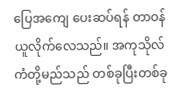ပြေအကျေ ပေးဆပ်ရန် တာဝန်ယူလိုက်လေသည်။ အကုသိုလ်ကံတို့မည်သည် တစ်ခုပြီးတစ်ခု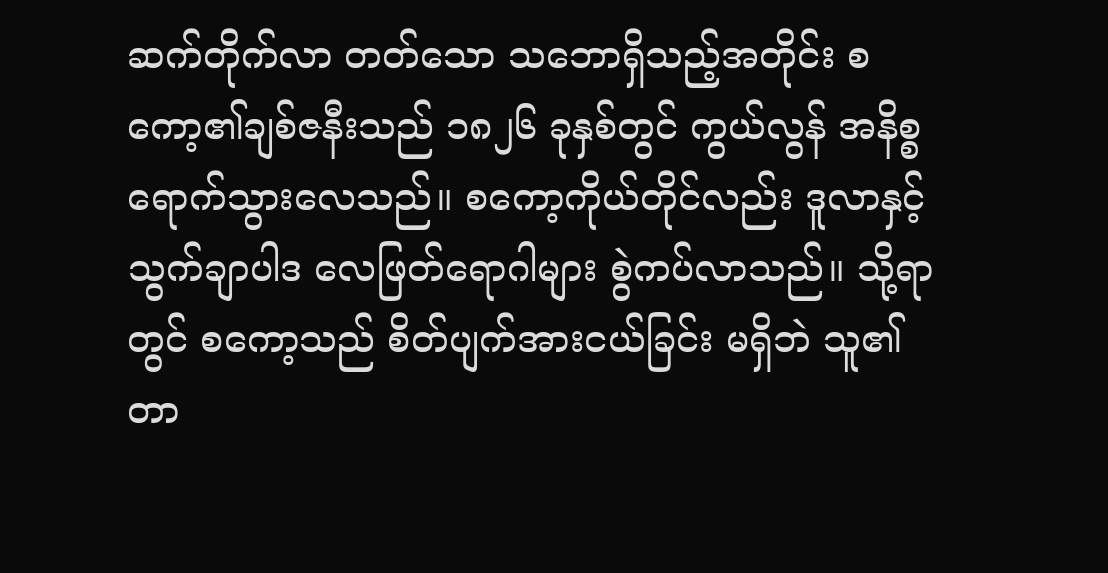ဆက်တိုက်လာ တတ်သော သဘောရှိသည့်အတိုင်း စကော့၏ချစ်ဇနီးသည် ၁၈၂၆ ခုနှစ်တွင် ကွယ်လွန် အနိစ္စ ရောက်သွားလေသည်။ စကော့ကိုယ်တိုင်လည်း ဒူလာနှင့်သွက်ချာပါဒ လေဖြတ်ရောဂါများ စွဲကပ်လာသည်။ သို့ရာတွင် စကော့သည် စိတ်ပျက်အားငယ်ခြင်း မရှိဘဲ သူ၏တာ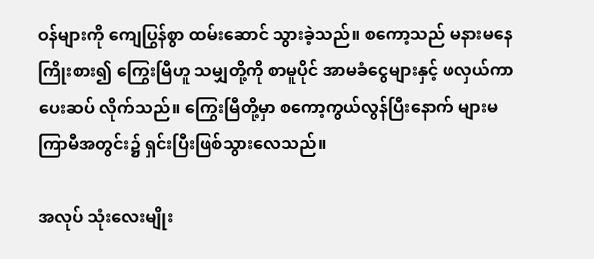ဝန်များကို ကျေပြွန်စွာ ထမ်းဆောင် သွားခဲ့သည်။ စကော့သည် မနားမနေ ကြိုးစား၍ ကြွေးမြီဟူ သမျှတို့ကို စာမူပိုင် အာမခံငွေများနှင့် ဖလှယ်ကာ ပေးဆပ် လိုက်သည်။ ကြွေးမြီတို့မှာ စကော့ကွယ်လွန်ပြီးနောက် များမကြာမီအတွင်း၌ ရှင်းပြီးဖြစ်သွားလေသည်။

အလုပ် သုံးလေးမျိုး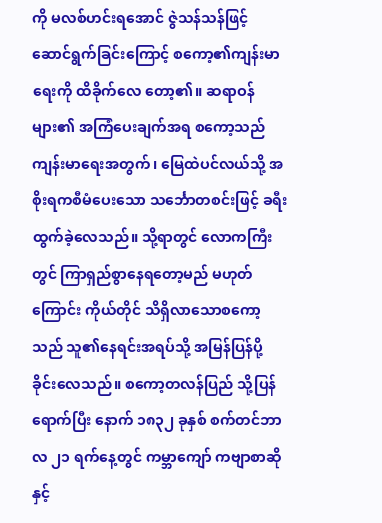ကို မလစ်ဟင်းရအောင် ဇွဲသန်သန်ဖြင့် ဆောင်ရွက်ခြင်းကြောင့် စကော့၏ကျန်းမာရေးကို ထိခိုက်လေ တော့၏။ ဆရာဝန်များ၏ အကြံပေးချက်အရ စကော့သည် ကျန်းမာရေးအတွက်၊ မြေထဲပင်လယ်သို့ အစိုးရကစီမံပေးသော သင်္ဘောတစင်းဖြင့် ခရီးထွက်ခဲ့လေသည်။ သို့ရာတွင် လောကကြီးတွင် ကြာရှည်စွာနေရတော့မည် မဟုတ်ကြောင်း ကိုယ်တိုင် သိရှိလာသောစကော့သည် သူ၏နေရင်းအရပ်သို့ အမြန်ပြန်ပို့ ခိုင်းလေသည်။ စကော့တလန်ပြည် သို့ပြန်ရောက်ပြီး နောက် ၁၈၃၂ ခုနှစ် စက်တင်ဘာလ ၂၁ ရက်နေ့တွင် ကမ္ဘာကျော် ကဗျာစာဆိုနှင့်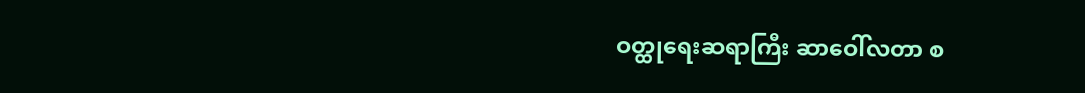ဝတ္ထုရေးဆရာကြီး ဆာဝေါ်လတာ စ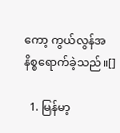ကော့ ကွယ်လွန်အနိစ္စရောက်ခဲ့သည်။[]

  1. မြန်မာ့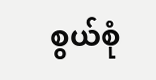စွယ်စုံ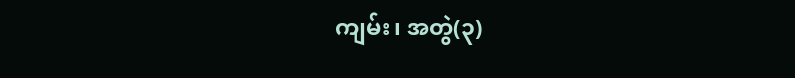ကျမ်း၊ အတွဲ(၃)